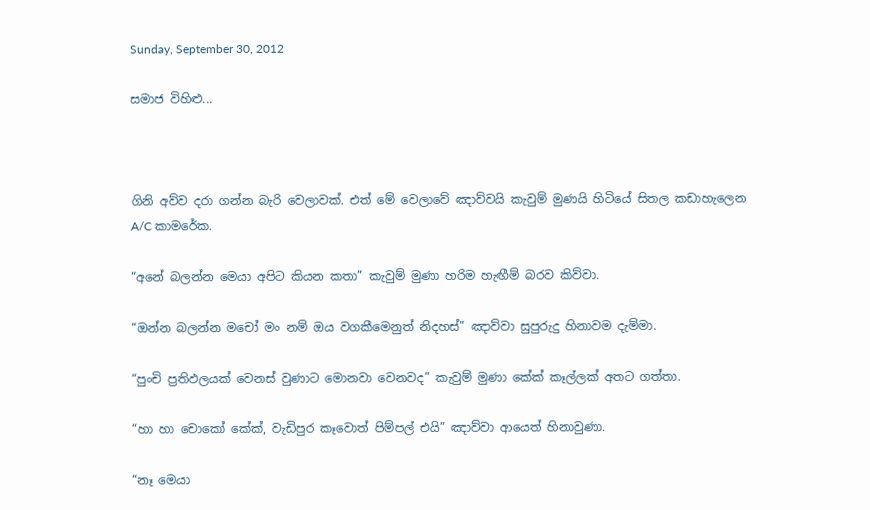Sunday, September 30, 2012

සමාජ විහිළු...



ගිනි අව්ව දරා ගන්න බැරි වෙලාවක්. එත් මේ වෙලාවේ ඤාව්වයි කැවුම් මුණයි හිටියේ සිතල කඩාහැලෙන A/C කාමරේක.

“අනේ බලන්න මෙයා අපිට කියන කතා” කැවුම් මුණා හරිම හැඟීම් බරව කිව්වා.

“ඔන්න බලන්න මචෝ මං නම් ඔය වගකීමෙනුත් නිදහස්” ඤාව්වා සුපුරුදු හිනාවම දැම්මා.

“පුංචි ප්‍රතිඵලයක් වෙනස් වුණාට මොනවා වෙනවද” කැවුම් මුණා කේක් කෑල්ලක් අතට ගත්තා.

“හා හා චොකෝ කේක්, වැඩිපුර කෑවොත් පිම්පල් එයි” ඤාව්වා ආයෙත් හිනාවුණා.

“නෑ මෙයා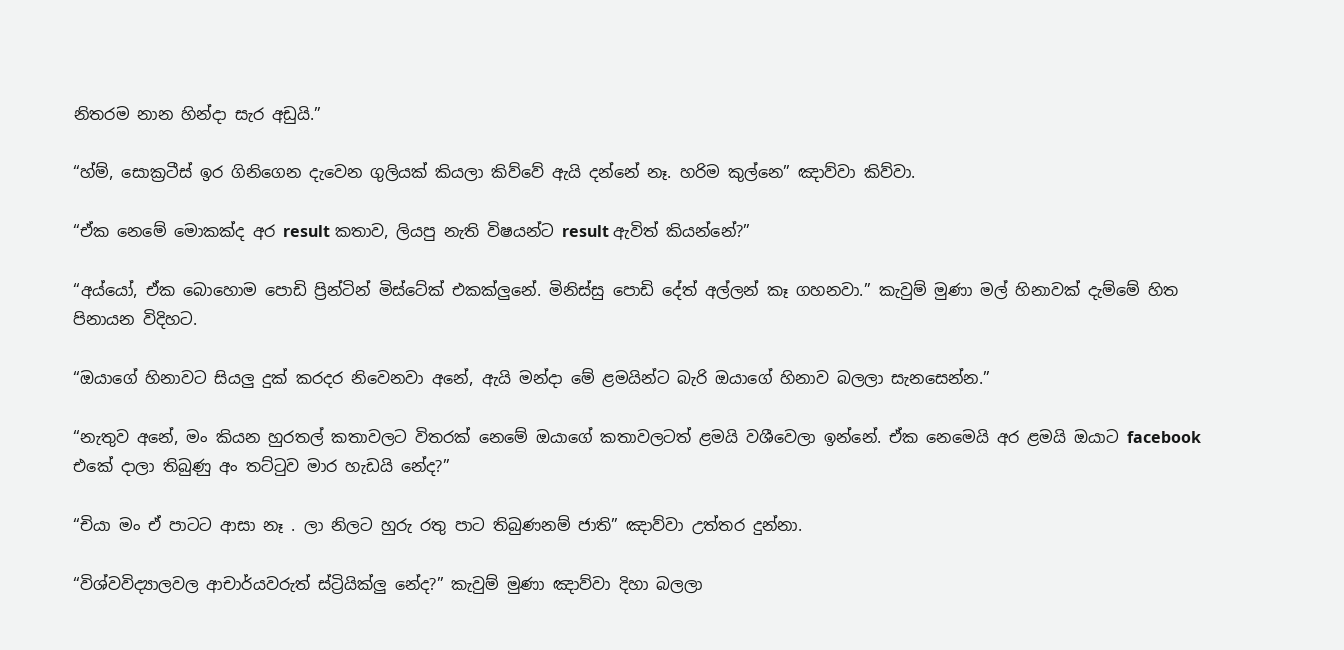නිතරම නාන හින්දා සැර අඩුයි.”

“හ්ම්, සොක්‍රටීස් ඉර ගිනිගෙන දැවෙන ගුලියක් කියලා කිව්වේ ඇයි දන්නේ නෑ. හරිම කුල්නෙ” ඤාව්වා කිව්වා.

“ඒක නෙමේ මොකක්ද අර result කතාව, ලියපු නැති විෂයන්ට result ඇවිත් කියන්නේ?”

“අය්යෝ, ඒක බොහොම පොඩි ප්‍රින්ටින් මිස්ටේක් එකක්ලුනේ. මිනිස්සු පොඩි දේත් අල්ලන් කෑ ගහනවා.” කැවුම් මුණා මල් හිනාවක්‌ දැම්මේ හිත පිනායන විදිහට.

“ඔයාගේ හිනාවට සියලු දුක් කරදර නිවෙනවා අනේ, ඇයි මන්දා මේ ළමයින්ට බැරි ඔයාගේ හිනාව බලලා සැනසෙන්න.”

“නැතුව අනේ, මං කියන හුරතල් කතාවලට විතරක් නෙමේ ඔයාගේ කතාවලටත් ළමයි වශීවෙලා ඉන්නේ. ඒක නෙමෙයි අර ළමයි ඔයාට facebook එකේ දාලා තිබුණු අං තට්ටුව මාර හැඩයි නේද?”

“චියා මං ඒ පාටට ආසා නෑ . ලා නිලට හුරු රතු පාට තිබුණනම් ජාති” ඤාව්වා උත්තර දුන්නා.

“විශ්වවිද්‍යාලවල ආචාර්යවරුත් ස්ට්‍රියික්ලු නේද?” කැවුම් මුණා ඤාව්වා දිහා බලලා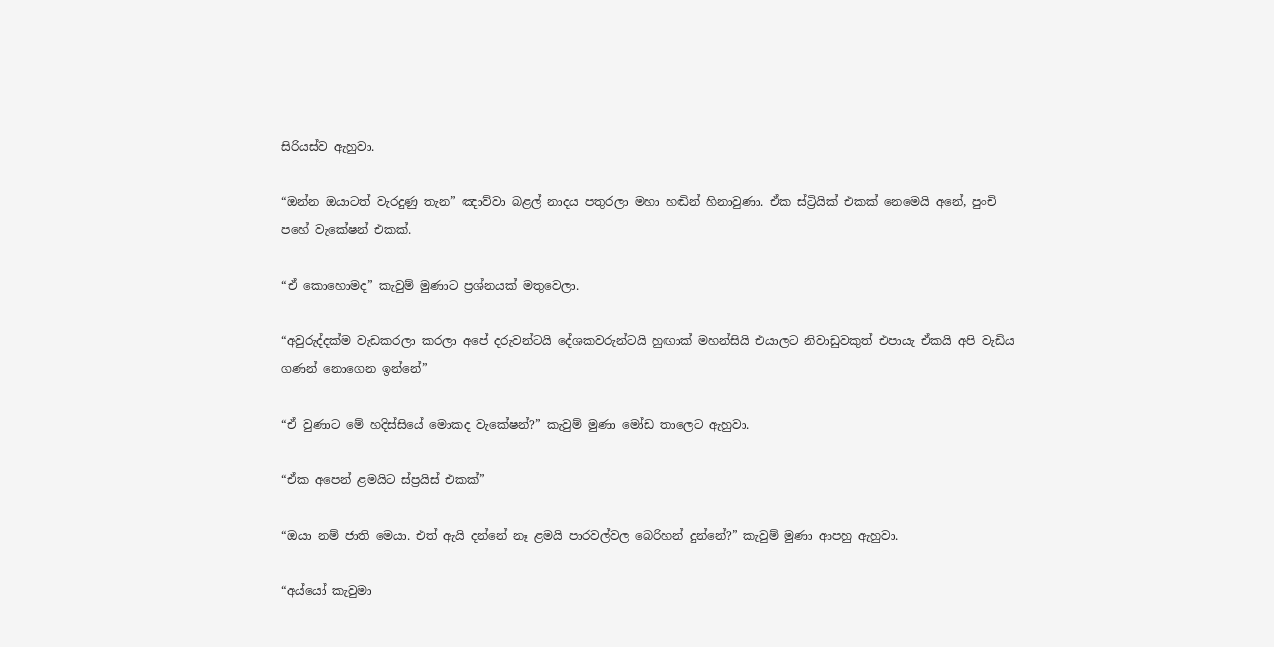සිරියස්ව ඇහුවා.

“ඔන්න ඔයාටත් වැරදුණු තැන” ඤාව්වා බළල් නාදය පතුරලා මහා හඬින් හිනාවුණා. ඒක ස්ට්‍රියික් එකක් නෙමෙයි අනේ, පුංචි පහේ වැකේෂන් එකක්.

“ඒ කොහොමද” කැවුම් මුණාට ප්‍රශ්නයක් මතුවෙලා.

“අවුරුද්දක්ම වැඩකරලා කරලා අපේ දරුවන්ටයි දේශකවරුන්ටයි හුඟාක් මහන්සියි එයාලට නිවාඩුවකුත් එපායැ ඒකයි අපි වැඩිය ගණන් නොගෙන ඉන්නේ”

“ඒ වුණාට මේ හදිස්සියේ මොකද වැකේෂන්?” කැවුම් මුණා මෝඩ තාලෙට ඇහුවා.

“ඒක අපෙන් ළමයිට ස්ප්‍රයිස් එකක්”

“ඔයා නම් ජාති මෙයා. එත් ඇයි දන්නේ නෑ ළමයි පාරවල්වල බෙරිහන් දුන්නේ?” කැවුම් මුණා ආපහු ඇහුවා.

“අය්යෝ කැවුමා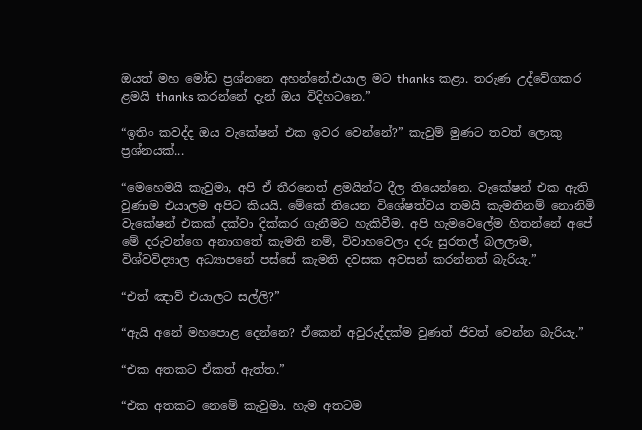ඔයත් මහ මෝඩ ප්‍රශ්නනෙ අහන්නේ.එයාල මට thanks කළා. තරුණ උද්වේගකර ළමයි thanks කරන්නේ දැන් ඔය විදිහටනෙ.”

“ඉතිං කවද්ද ඔය වැකේෂන් එක ඉවර වෙන්නේ?” කැවුම් මුණට තවත් ලොකු ප්‍රශ්නයක්...

“මෙහෙමයි කැවුමා, අපි ඒ තීරනෙත් ළමයින්ට දීල තියෙන්නෙ. වැකේෂන් එක ඇති වුණාම එයාලම අපිට කියයි. මේකේ තියෙන විශේෂත්වය තමයි කැමතිනම් නොනිමි වැකේෂන් එකක් දක්වා දික්කර ගැනීමට හැකිවීම. අපි හැමවෙලේම හිතන්නේ අපේ මේ දරුවන්ගෙ අනාගතේ කැමති නම්, විවාහවෙලා දරු සුරතල් බලලාම, විශ්වවිද්‍යාල අධ්‍යාපනේ පස්සේ කැමති දවසක අවසන් කරන්නත් බැරියැ.”

“එත් ඤාව් එයාලට සල්ලි?”

“ඇයි අනේ මහපොළ දෙන්නෙ? ඒකෙන් අවුරුද්දක්ම වුණත් ජිවත් වෙන්න බැරියැ.”

“එක අතකට ඒකත් ඇත්ත.”

“එක අතකට නෙමේ කැවුමා. හැම අතටම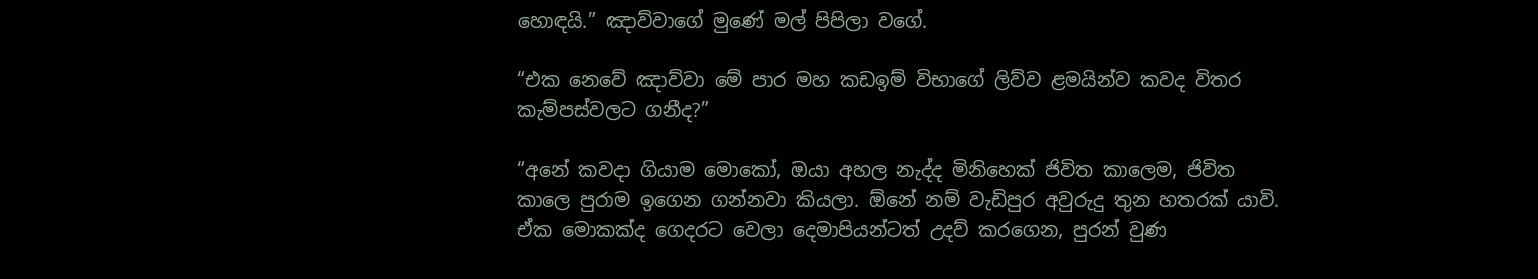හොඳයි.” ඤාව්වාගේ මුණේ මල් පිපිලා වගේ.

“එක නෙවේ ඤාව්වා මේ පාර මහ කඩඉම් විභාගේ ලිව්ව ළමයින්ව කවද විතර කැම්පස්වලට ගනීද?”

“අනේ කවදා ගියාම මොකෝ, ඔයා අහල නැද්ද මිනිහෙක් ජිවිත කාලෙම, ජිවිත කාලෙ පුරාම ඉගෙන ගන්නවා කියලා. ඕනේ නම් වැඩිපුර අවුරුදු තුන හතරක් යාවි. ඒක මොකක්ද ගෙදරට වෙලා දෙමාපියන්ටත් උදව් කරගෙන, පුරන් වුණ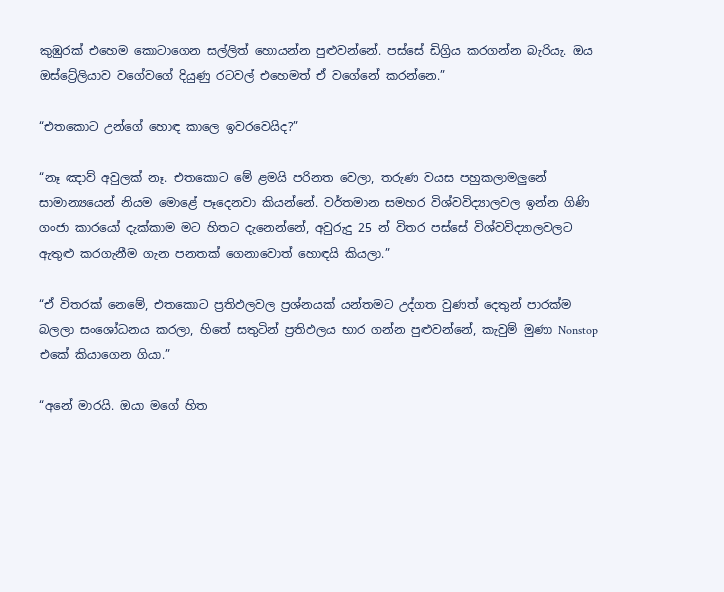කුඹුරක් එහෙම කොටාගෙන සල්ලිත් හොයන්න පුළුවන්නේ. පස්සේ ඩිග්‍රිය කරගන්න බැරියැ. ඔය ඔස්ට්‍රේලියාව වගේවගේ දියුණු රටවල් එහෙමත් ඒ වගේනේ කරන්නෙ.”

“එතකොට උන්ගේ හොඳ කාලෙ ඉවරවෙයිද?”

“නෑ ඤාව් අවුලක් නෑ. එතකොට මේ ළමයි පරිනත වෙලා, තරුණ වයස පහුකලාමලුනේ සාමාන්‍යයෙන් නියම මොළේ පෑදෙනවා කියන්නේ. වර්තමාන සමහර විශ්වවිද්‍යාලවල ඉන්න ගිණි ගංජා කාරයෝ දැක්කාම මට හිතට දැනෙන්නේ, අවුරුදු 25 න් විතර පස්සේ විශ්වවිද්‍යාලවලට ඇතුළු කරගැනීම ගැන පනතක් ගෙනාවොත් හොඳයි කියලා.”

“ඒ විතරක් නෙමේ, එතකොට ප්‍රතිඵලවල ප්‍රශ්නයක් යන්තමට උද්ගත වුණත් දෙතුන් පාරක්ම බලලා සංශෝධනය කරලා, හිතේ සතුටින් ප්‍රතිඵලය භාර ගන්න පුළුවන්නේ, කැවුම් මුණා Nonstop එකේ කියාගෙන ගියා.”

“අනේ මාරයි. ඔයා මගේ හිත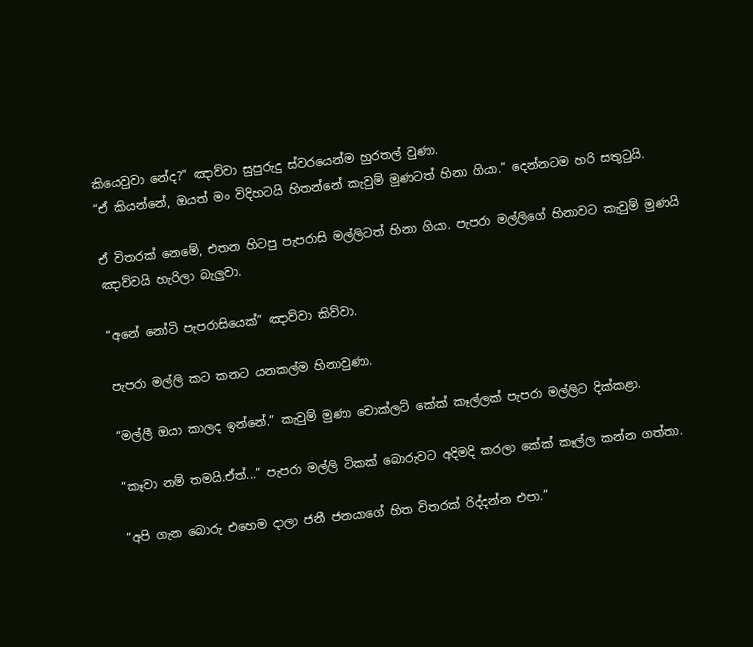කියෙවුවා නේද?” ඤාව්වා සුපුරුදු ස්වරයෙන්ම හුරතල් වුණා.
“ඒ කියන්නේ, ඔයත් මං විදිහටයි හිතන්නේ කැවුම් මුණටත් හිනා ගියා.” දෙන්නටම හරි සතුටුයි.

ඒ විතරක් නෙමේ, එතන හිටපු පැපරාසි මල්ලිටත් හිනා ගියා. පැපරා මල්ලිගේ හිනාවට කැවුම් මුණයි ඤාව්වයි හැරිලා බැලුවා.

“අනේ නෝටි පැපරාසියෙක්” ඤාව්වා කිව්වා.

පැපරා මල්ලි කට කනට යනකල්ම හිනාවුණා.

“මල්ලී ඔයා කාලද ඉන්නේ.” කැවුම් මුණා චොක්ලට් කේක් කෑල්ලක් පැපරා මල්ලිට දික්කළා.

“කෑවා නම් තමයි.ඒත්...” පැපරා මල්ලි ටිකක් බොරුවට අදිමදි කරලා කේක් කෑල්ල කන්න ගත්තා.

“අපි ගැන බොරු එහෙම දාලා ජනී ජනයාගේ හිත විතරක් රිද්දන්න එපා.”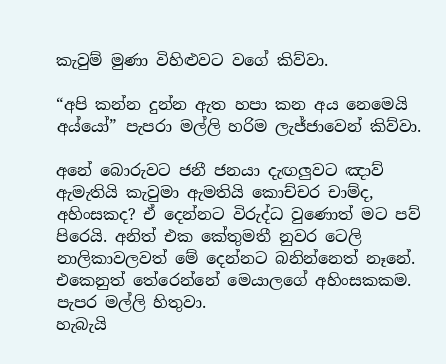කැවුම් මුණා විහිළුවට වගේ කිව්වා.

“අපි කන්න දුන්න ඇත හපා කන අය නෙමෙයි අය්යෝ” පැපරා මල්ලි හරිම ලැජ්ජාවෙන් කිව්වා.

අනේ බොරුවට ජනී ජනයා දැඟලුවට ඤාව් ඇමැතියි කැවුමා ඇමතියි කොච්චර චාම්ද, අහිංසකද? ඒ දෙන්නට විරුද්ධ වුණොත් මට පව් පිරෙයි. අනිත් එක කේතුමතී නුවර ටෙලි නාලිකාවලවත් මේ දෙන්නට බනින්නෙත් නෑනේ. එකෙනුත් තේරෙන්නේ මෙයාලගේ අහිංසකකම. පැපර මල්ලි හිතුවා.
හැබැයි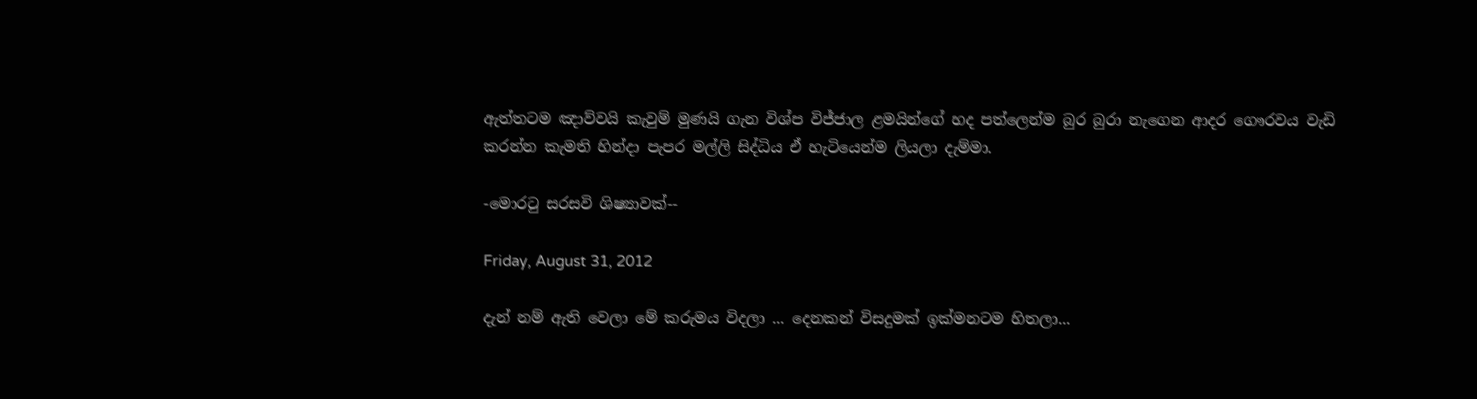ඇත්තටම ඤාව්වයි කැවුම් මුණයි ගැන විශ්ප විජ්ජාල ළමයින්ගේ හද පත්ලෙන්ම බුර බුරා නැගෙන ආදර ගෞරවය වැඩි කරන්න කැමති හින්දා පැපර මල්ලි සිද්ධිය ඒ හැටියෙන්ම ලියලා දැම්මා.

-මොරටු සරසවි ශිෂ්‍යාවක්‍--

Friday, August 31, 2012

දැන් නම් ඇති වෙලා මේ කරුමය විදලා ... දෙනකන් විසදුමක් ඉක්මනටම හිතලා...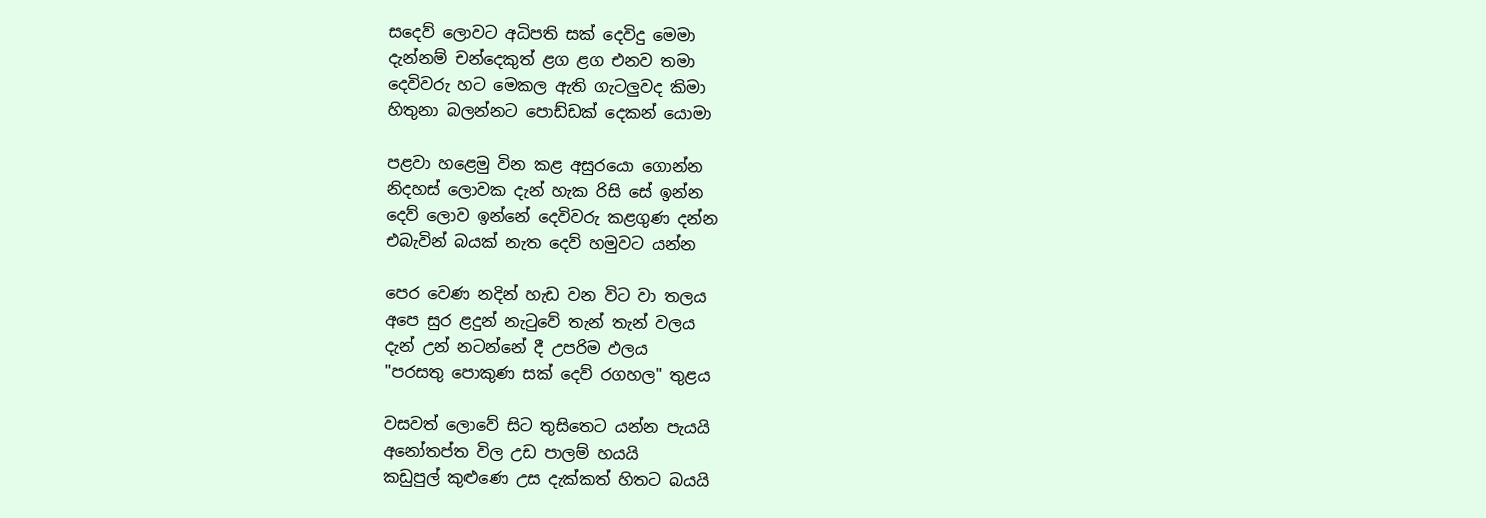සදෙව් ලොවට අධිපති සක් දෙවිදු මෙමා
දැන්නම් චන්දෙකුත් ළග ළග එනව තමා
දෙවිවරු හට මෙකල ඇති ගැටලුවද කිමා
හිතුනා බලන්නට පොඩ්ඩක් දෙකන් යොමා

පළවා හළෙමු වින කළ අසුරයො ගොන්න
නිදහස් ලොවක දැන් හැක රිසි සේ ඉන්න
දෙව් ලොව ඉන්නේ දෙවිවරු කළගුණ දන්න
එබැවින් බයක් නැත දෙව් හමුවට යන්න

පෙර වෙණ නදින් හැඩ වන විට වා තලය
අපෙ සුර ළදුන් නැටුවේ තැන් තැන් වලය
දැන් උන් නටන්නේ දී උපරිම ඵලය
"පරසතු පොකුණ සක් දෙව් රගහල" තුළය

වසවත් ලොවේ සිට තුසිතෙට යන්න පැයයි
අනෝතප්ත විල උඩ පාලම් හයයි
කඩුපුල් කුළුණෙ උස දැක්කත් හිතට බයයි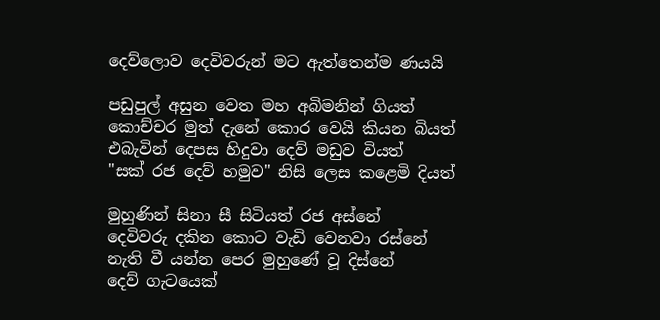දෙව්ලොව දෙවිවරුන් මට ඇත්තෙන්ම ණයයි

පඩුපුල් අසුන වෙත මහ අබිමනින් ගියත්
කොච්චර මුත් දැනේ කොර වෙයි කියන බියත්
එබැවින් දෙපස හිදුවා දෙව් මඩුව වියත්
"සක් රජ දෙව් හමුව" නිසි ලෙස කළෙමි දියත්

මුහුණින් සිනා සී සිටියත් රජ අස්නේ
දෙවිවරු දකින කොට වැඩි වෙනවා රස්නේ
නැති වී යන්න පෙර මුහුණේ වූ දිස්නේ
දෙව් ගැටයෙක්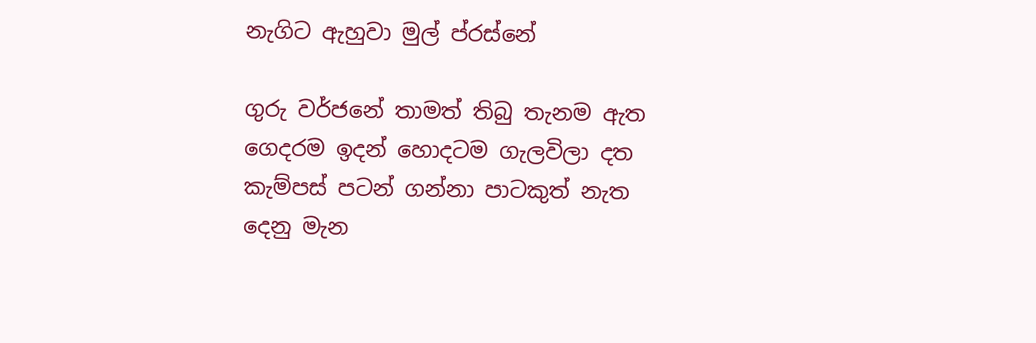නැගිට ඇහුවා මුල් ප්රස්නේ

ගුරු වර්ජනේ තාමත් තිබු තැනම ඇත
ගෙදරම ඉදන් හොදටම ගැලවිලා දත
කැම්පස් පටන් ගන්නා පාටකුත් නැත
දෙනු මැන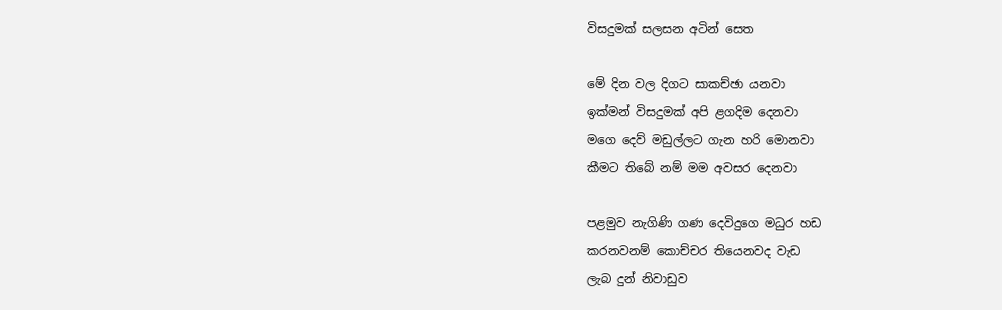විසදුමක් සලසන අටින් සෙත

මේ දින වල දිගට සාකච්ඡා යනවා
ඉක්මන් විසදුමක් අපි ළගදිම දෙනවා
මගෙ දෙව් මඩුල්ලට ගැන හරි මොනවා
කීමට තිබේ නම් මම අවසර දෙනවා

පළමුව නැගිණි ගණ දෙවිදුගෙ මධුර හඩ
කරනවනම් කොච්චර තියෙනවද වැඩ
ලැබ දුන් නිවාඩුව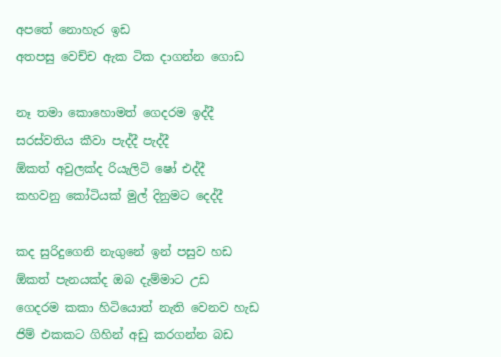අපතේ නොහැර ඉඩ
අතපසු වෙච්ච ඇක ටික දාගන්න ගොඩ

නෑ තමා කොහොමත් ගෙදරම ඉද්දී
සරස්වතිය කීවා පැද්දී පැද්දී
ඕකත් අවුලක්ද රියැලිටි ෂෝ එද්දී
කහවනු කෝටියක් මුල් දිනුමට දෙද්දී

කද සුරිදුගෙනි නැගුනේ ඉන් පසුව හඩ
ඕකත් පැනයක්ද ඔබ දැම්මාට උඩ
ගෙදරම කකා හිටියොත් නැති වෙනව හැඩ
ජිම් එකකට ගිහින් අඩු කරගන්න බඩ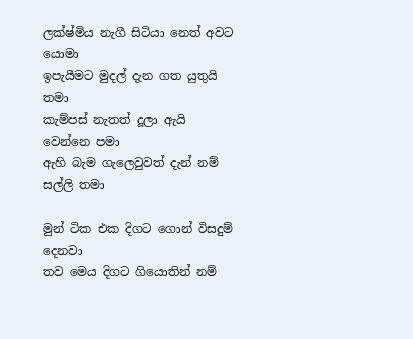ලක්ෂ්මිය නැගී සිටියා නෙත් අවට යොමා
ඉපැයීමට මුදල් දැන ගත යුතුයි තමා
කැම්පස් නැතත් දූලා ඇයි වෙන්නෙ පමා
ඇහි බැම ගැලෙවුවත් දැන් නම් සල්ලි තමා

මුන් ටික එක දිගට ගොන් විසදුම් දෙනවා
තව මෙය දිගට ගියොතින් නම්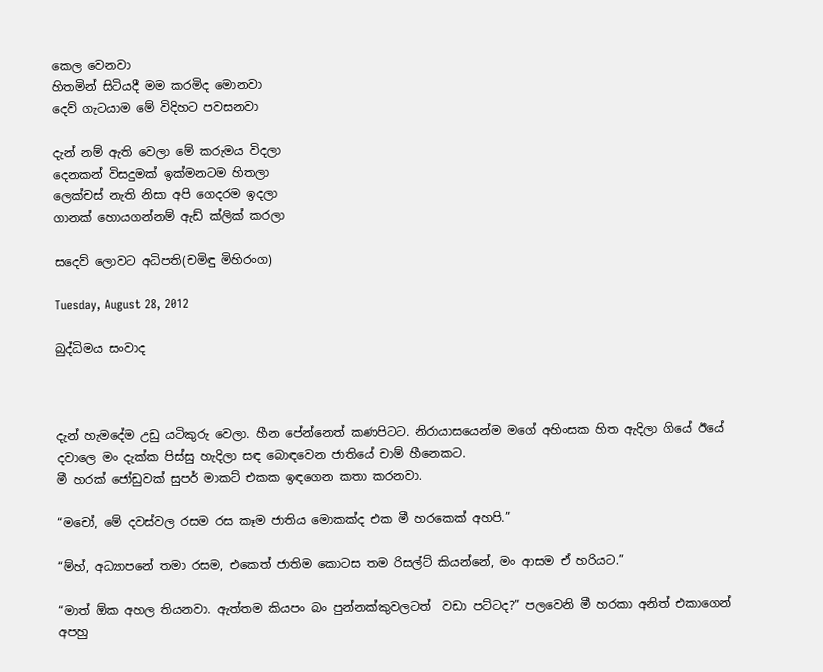කෙල වෙනවා
හිතමින් සිටියදී මම කරමිද මොනවා
දෙව් ගැටයාම මේ විදිහට පවසනවා

දැන් නම් ඇති වෙලා මේ කරුමය විදලා
දෙනකන් විසදුමක් ඉක්මනටම හිතලා
ලෙක්චස් නැති නිසා අපි ගෙදරම ඉදලා
ගානක් හොයගන්නම් ඇඩ් ක්ලික් කරලා

සදෙව් ලොවට අධිපති(චමිඳු මිහිරංග)

Tuesday, August 28, 2012

බුද්ධිමය සංවාද



දැන් හැමදේම උඩු යටිකුරු වෙලා. හීන පේන්නෙත් කණපිටට. නිරායාසයෙන්ම මගේ අහිංසක හිත ඇදිලා ගියේ ඊයේ දවාලෙ මං දැක්ක පිස්සු හැදිලා සඳ බොඳවෙන ජාතියේ චාම් හීනෙකට.
මී හරක් ජෝඩුවක්‌ සුපර් මාකට් එකක ඉඳගෙන කතා කරනවා.

“මචෝ, මේ දවස්වල රසම රස කෑම ජාතිය මොකක්ද එක මී හරකෙක් අහපි.”

“ම්හ්, අධ්‍යාපනේ තමා රසම, එකෙත් ජාතිම කොටස තම රිසල්ට් කියන්නේ, මං ආසම ඒ හරියට.”

“මාත් ඕක අහල තියනවා. ඇත්තම කියපං බං පුන්නක්කුවලටත්  වඩා පට්ටද?” පලවෙනි මී හරකා අනිත් එකාගෙන් අපහු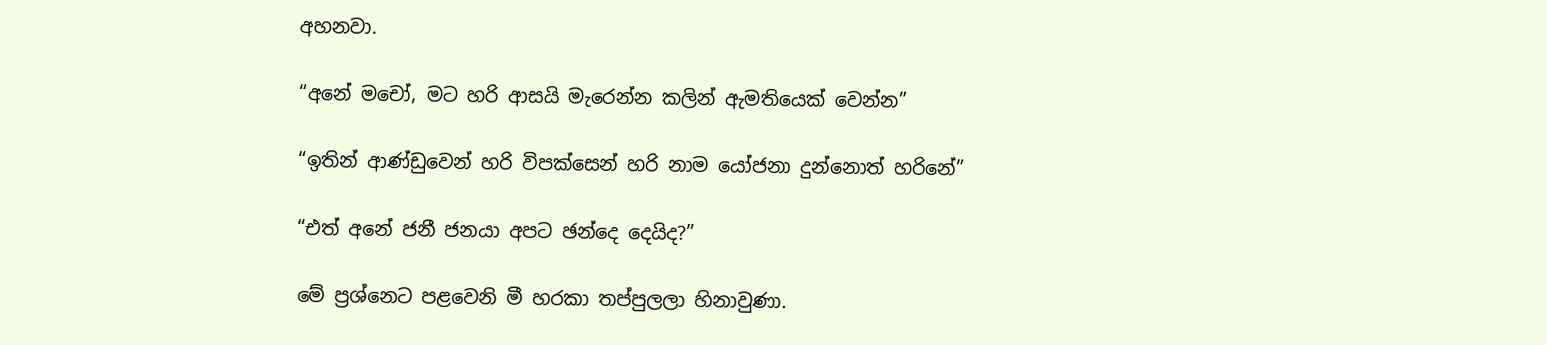අහනවා.

“අනේ මචෝ, මට හරි ආසයි මැරෙන්න කලින් ඇමතියෙක් වෙන්න”

“ඉතින් ආණ්ඩුවෙන් හරි විපක්සෙන් හරි නාම යෝජනා දුන්නොත් හරිනේ”

“එත් අනේ ජනී ජනයා අපට ඡන්දෙ දෙයිද?”

මේ ප්‍රශ්නෙට පළවෙනි මී හරකා තප්පුලලා හිනාවුණා.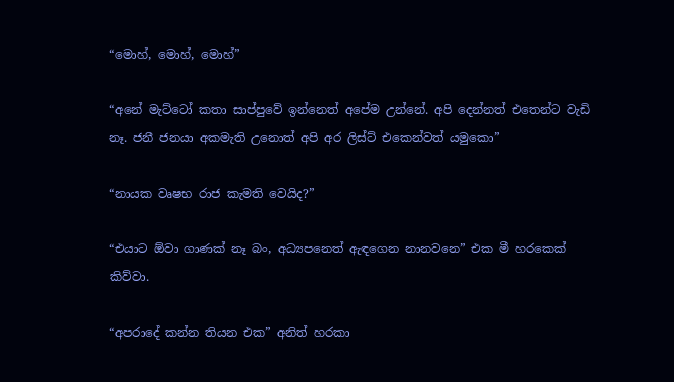“මොහ්, මොහ්, මොහ්”

“අනේ මැට්ටෝ කතා සාප්පුවේ ඉන්නෙත් අපේම උන්නේ. අපි දෙන්නත් එතෙන්ට වැඩි නෑ. ජනී ජනයා අකමැති උනොත් අපි අර ලිස්ට් එකෙන්වත් යමුකො”

“නායක වෘෂභ රාජ කැමති වෙයිද?”

“එයාට ඕවා ගාණක් නෑ බං, අධ්‍යපනෙත් ඇඳගෙන නානවනෙ” එක මී හරකෙක් කිව්වා.

“අපරාදේ කන්න තියන එක” අනිත් හරකා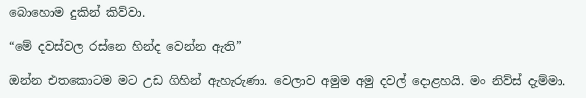බොහොම දුකින් කිව්වා.

“මේ දවස්වල රස්නෙ හින්ද වෙන්න ඇති”

ඔන්න එතකොටම මට උඩ ගිහින් ඇහැරුණා. වෙලාව අමුම අමු දවල් දොළහයි. මං නිව්ස් දැම්මා.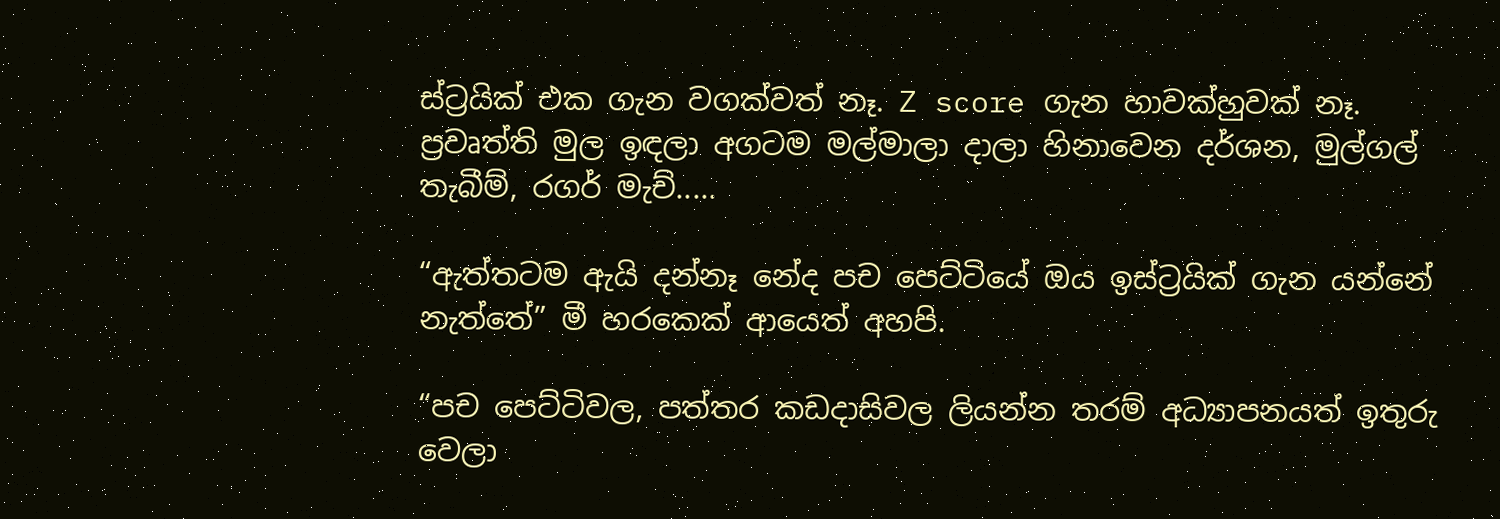ස්ට්‍රයික් එක ගැන වගක්වත් නෑ. Z score ගැන හාවක්හුවක් නෑ. ප්‍රවෘත්ති මුල ඉඳලා අගටම මල්මාලා දාලා හිනාවෙන දර්ශන, මුල්ගල් තැබීම්, රගර් මැච්.....

“ඇත්තටම ඇයි දන්නෑ නේද පච පෙට්ටියේ ඔය ඉස්ට්‍රයික් ගැන යන්නේ නැත්තේ” මී හරකෙක් ආයෙත් අහපි.

“පච පෙට්ටිවල, පත්තර කඩදාසිවල ලියන්න තරම් අධ්‍යාපනයත් ඉතුරු වෙලා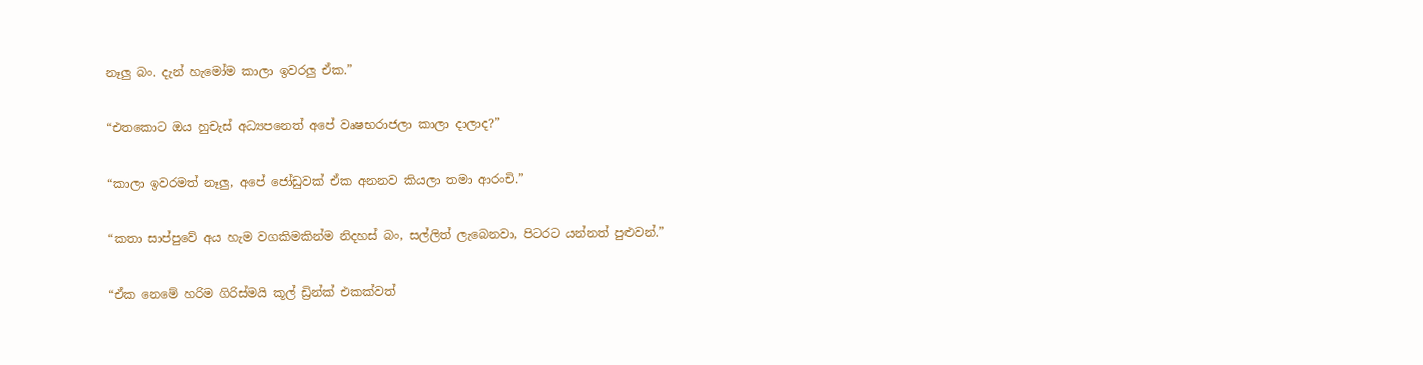නෑලු බං. දැන් හැමෝම කාලා ඉවරලු ඒක.”

“එතකොට ඔය හුචැස් අධ්‍යපනෙත් අපේ වෘෂභරාජලා කාලා දාලාද?”

“කාලා ඉවරමත් නෑලු, අපේ ජෝඩුවක් ඒක අනනව කියලා තමා ආරංචි.”

“කතා සාප්පුවේ අය හැම වගකිමකින්ම නිදහස් බං, සල්ලිත් ලැබෙනවා, පිටරට යන්නත් පුළුවන්.”

“ඒක නෙමේ හරිම ගිරිස්මයි කූල් ඩ්‍රින්ක් එකක්වත්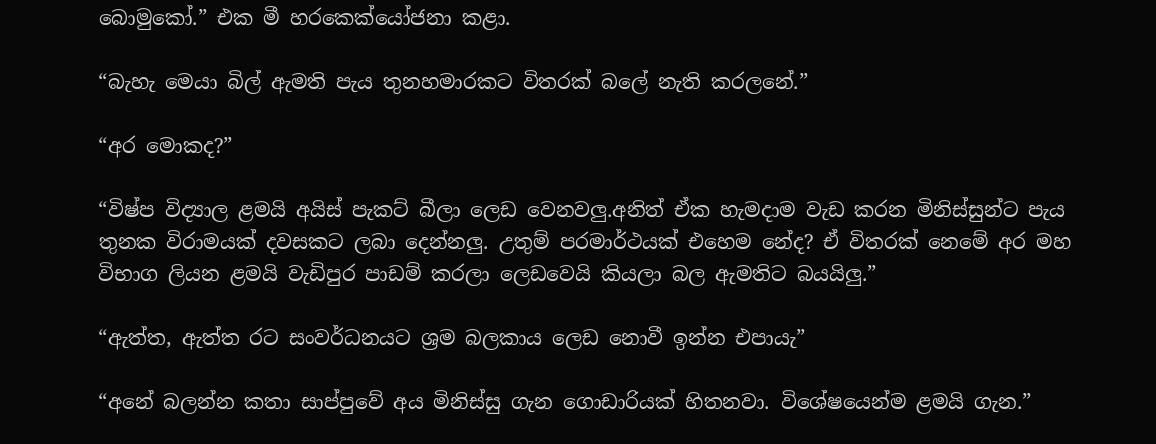බොමුකෝ.” එක මී හරකෙක්යෝජනා කළා.

“බැහැ මෙයා බිල් ඇමති පැය තුනහමාරකට විතරක් බලේ නැති කරලනේ.”

“අර මොකද?”

“විෂ්ප විද්‍යාල ළමයි අයිස් පැකට් බීලා ලෙඩ වෙනවලු.අනිත් ඒක හැමදාම වැඩ කරන මිනිස්සුන්ට පැය තුනක විරාමයක් දවසකට ලබා දෙන්නලු. උතුම් පරමාර්ථයක් එහෙම නේද? ඒ විතරක් නෙමේ අර මහ විභාග ලියන ළමයි වැඩිපුර පාඩම් කරලා ලෙඩවෙයි කියලා බල ඇමතිට බයයිලු.”

“ඇත්ත, ඇත්ත රට සංවර්ධනයට ශ්‍රම බලකාය ලෙඩ නොවී ඉන්න එපායැ”

“අනේ බලන්න කතා සාප්පුවේ අය මිනිස්සු ගැන ගොඩාරියක් හිතනවා. විශේෂයෙන්ම ළමයි ගැන.”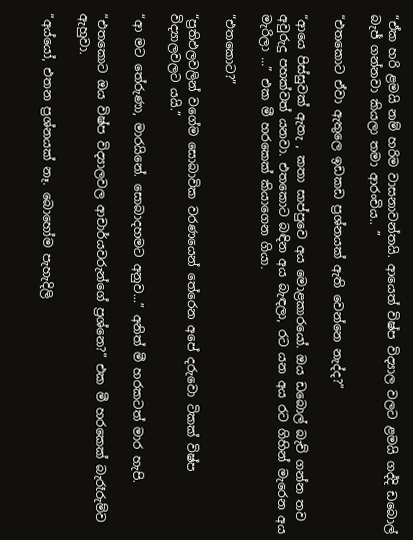“ඒක හරි ළමයි නම් හරිම වාසනාවන්තයි. ආයෙත් විෂ්ප විද්‍යාල වලට ළමයි ගද්දි ඩබොල් බැජ් ගන්නවා කියලා තමා ආරංචිය.. ”

“එතකොට ඒවා ඇතුලෙ ඉඩකඩ ප්‍රශ්නයක් ඇති වෙන්නෙ නැද්ද?”

“ආයෙ පිස්සුවක් ඇතැ , කතා සාප්පුවෙ අය මොළකාරයෝ. ඔය ඩබොල් බැච් ගන්න තව අවුරුදු පහක්වත් යනවා. එතකොට බඳින අය බැඳලා, රට යන අය රට ගිහින් මැරෙන අය මැරිලා ...” එක මී හරකෙක් කියාගෙන ගියා.

“එතකොට?”

“ප්‍රතිඵලවලින් වගේම සොබාවික වරණයෙන් තේරෙන අපේ දරුවො ටිකක් විෂ්ප විද්‍යාලවලට යයි.”

“ආ මට තේරුණා, මාරයිනේ. සොබාදහමට අනුව...” අනිත් මී හරකටත් මාර හැපි.

“එතකොට ඔය විෂ්ප විද්‍යාලවල ආචාර්යවරුන්ගේ ප්‍රශ්නෙ?” එක මී හරකෙක් බැරෑරුම්ව ඇහුවා.

“අය්යෝ, එතන ප්‍රශ්නයක් නෑ. බොහෝම පැහැදිලි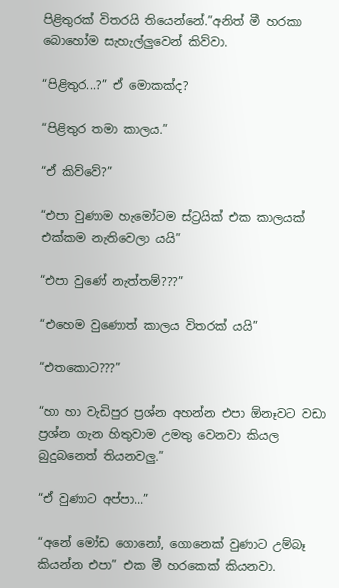පිළිතුරක් විතරයි තියෙන්නේ.”අනිත් මී හරකා බොහෝම සැහැල්ලුවෙන් කිව්වා.

“පිළිතුර...?” ඒ මොකක්ද?

“පිළිතුර තමා කාලය.”

“ඒ කිව්වේ?”

“එපා වුණාම හැමෝටම ස්ට්‍රයික් එක කාලයක් එක්කම නැතිවෙලා යයි”

“එපා වුණේ නැත්තම්???”

“එහෙම වුණොත් කාලය විතරක් යයි”

“එතකොට???”

“හා හා වැඩිපුර ප්‍රශ්න අහන්න එපා ඕනෑවට වඩා ප්‍රශ්න ගැන හිතුවාම උමතු වෙනවා කියල බුදුබනෙත් තියනවලු.”

“ඒ වුණාට අප්පා...”

“අනේ මෝඩ ගොනෝ, ගොනෙක් වුණාට උම්බෑ කියන්න එපා” එක මී හරකෙක් කියනවා.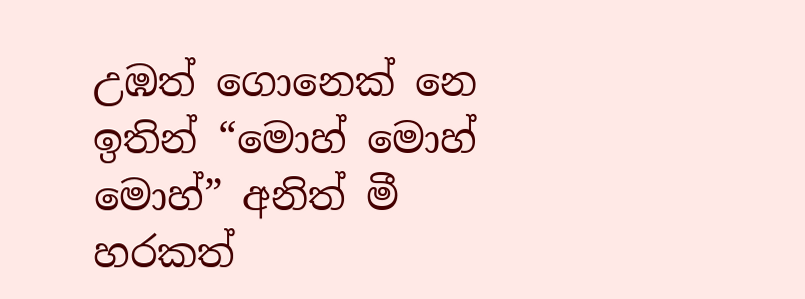උඹත් ගොනෙක් නෙ ඉතින් “මොහ් මොහ් මොහ්” අනිත් මී හරකත්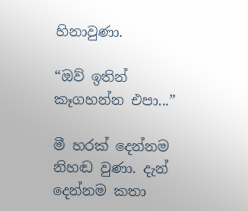හිනාවුණා.

“ඔව් ඉතින් කෑගහන්න එපා...”

මී හරක් දෙන්නම නිහඬ වුණා. දැන් දෙන්නම කතා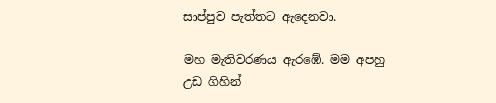සාප්පුව පැත්තට ඇදෙනවා.

මහ මැතිවරණය ඇරඹේ. මම අපහු උඩ ගිහින්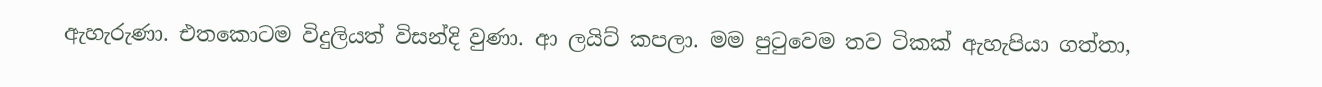ඇහැරුණා. එතකොටම විදුලියත් විසන්දි වුණා. ආ ලයිට් කපලා. මම පුටුවෙම තව ටිකක් ඇහැපියා ගත්තා,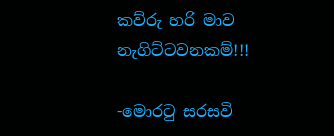කව්රු හරි මාව නැගිට්ටවනකම්!!!

-මොරටු සරසවි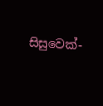සිසුවෙක්-